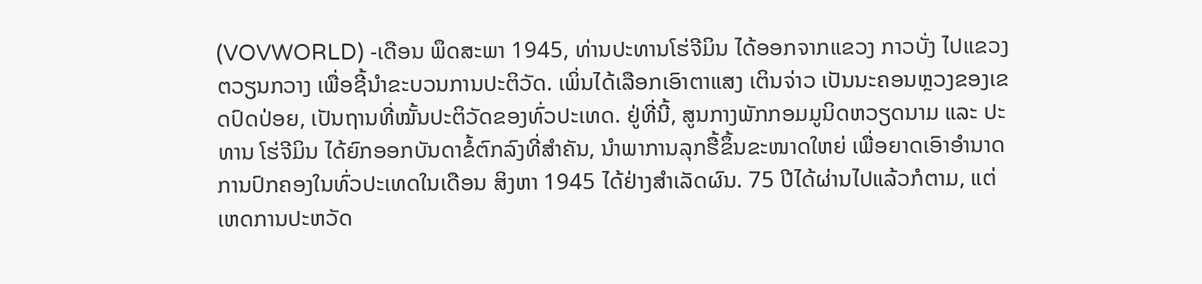(VOVWORLD) -ເດືອນ ພຶດສະພາ 1945, ທ່ານປະທານໂຮ່ຈີມິນ ໄດ້ອອກຈາກແຂວງ ກາວບັ່ງ ໄປແຂວງ ຕວຽນກວາງ ເພື່ອຊີ້ນຳຂະບວນການປະຕິວັດ. ເພິ່ນໄດ້ເລືອກເອົາຕາແສງ ເຕິນຈ່າວ ເປັນນະຄອນຫຼວງຂອງເຂດປົດປ່ອຍ, ເປັນຖານທີ່ໝັ້ນປະຕິວັດຂອງທົ່ວປະເທດ. ຢູ່ທີ່ນີ້, ສູນກາງພັກກອມມູນິດຫວຽດນາມ ແລະ ປະທານ ໂຮ່ຈີມິນ ໄດ້ຍົກອອກບັນດາຂໍ້ຕົກລົງທີ່ສຳຄັນ, ນຳພາການລຸກຮື້ຂຶ້ນຂະໜາດໃຫຍ່ ເພື່ອຍາດເອົາອຳນາດການປົກຄອງໃນທົ່ວປະເທດໃນເດືອນ ສິງຫາ 1945 ໄດ້ຢ່າງສຳເລັດຜົນ. 75 ປີໄດ້ຜ່ານໄປແລ້ວກໍຕາມ, ແຕ່ເຫດການປະຫວັດ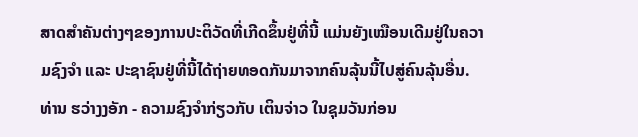ສາດສຳຄັນຕ່າງໆຂອງການປະຕິວັດທີ່ເກີດຂຶ້ນຢູ່ທີ່ນີ້ ແມ່ນຍັງເໝືອນເດີມຢູ່ໃນຄວາມຊົງຈຳ ແລະ ປະຊາຊົນຢູ່ທີ່ນີ້ໄດ້ຖ່າຍທອດກັນມາຈາກຄົນລຸ້ນນີ້ໄປສູ່ຄົນລຸ້ນອື່ນ.
ທ່ານ ຮວ່າງງອັກ - ຄວາມຊົງຈຳກ່ຽວກັບ ເຕິນຈ່າວ ໃນຊຸມວັນກ່ອນ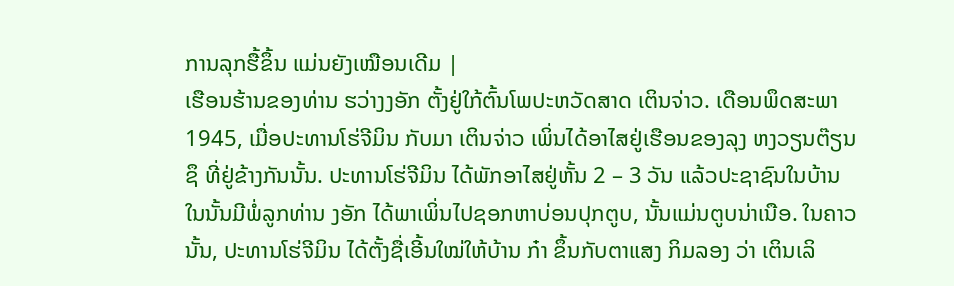ການລຸກຮື້ຂຶ້ນ ແມ່ນຍັງເໝືອນເດີມ |
ເຮືອນຮ້ານຂອງທ່ານ ຮວ່າງງອັກ ຕັ້ງຢູ່ໃກ້ຕົ້ນໂພປະຫວັດສາດ ເຕິນຈ່າວ. ເດືອນພຶດສະພາ 1945, ເມື່ອປະທານໂຮ່ຈີມິນ ກັບມາ ເຕິນຈ່າວ ເພິ່ນໄດ້ອາໄສຢູ່ເຮືອນຂອງລຸງ ຫງວຽນຕ໊ຽນຊຶ ທີ່ຢູ່ຂ້າງກັນນັ້ນ. ປະທານໂຮ່ຈີມິນ ໄດ້ພັກອາໄສຢູ່ຫັ້ນ 2 – 3 ວັນ ແລ້ວປະຊາຊົນໃນບ້ານ ໃນນັ້ນມີພໍ່ລູກທ່ານ ງອັກ ໄດ້ພາເພິ່ນໄປຊອກຫາບ່ອນປຸກຕູບ, ນັ້ນແມ່ນຕູບນ່າເນືອ. ໃນຄາວນັ້ນ, ປະທານໂຮ່ຈີມິນ ໄດ້ຕັ້ງຊື່ເອີ້ນໃໝ່ໃຫ້ບ້ານ ກ໋າ ຂຶ້ນກັບຕາແສງ ກິມລອງ ວ່າ ເຕິນເລິ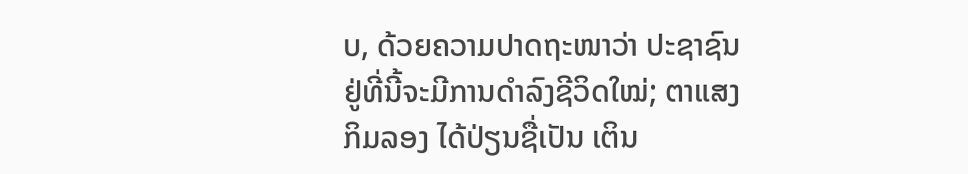ບ, ດ້ວຍຄວາມປາດຖະໜາວ່າ ປະຊາຊົນຢູ່ທີ່ນີ້ຈະມີການດຳລົງຊີວິດໃໝ່; ຕາແສງກິມລອງ ໄດ້ປ່ຽນຊື່ເປັນ ເຕິນ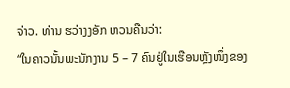ຈ່າວ. ທ່ານ ຮວ່າງງອັກ ຫວນຄືນວ່າ:
“ໃນຄາວນັ້ນພະນັກງານ 5 – 7 ຄົນຢູ່ໃນເຮືອນຫຼັງໜຶ່ງຂອງ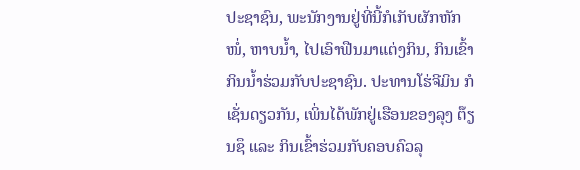ປະຊາຊົນ, ພະນັກງານຢູ່ທີ່ນີ້ກໍເກັບຜັກຫັກໜໍ່, ຫາບນ້ຳ, ໄປເອົາຟືນມາແຕ່ງກິນ, ກິນເຂົ້າກິນນໍ້າຮ່ວມກັບປະຊາຊົນ. ປະທານໂຮ່ຈີມິນ ກໍເຊັ່ນດຽວກັນ, ເພິ່ນໄດ້ພັກຢູ່ເຮືອນຂອງລຸງ ຕ໊ຽນຊຶ ແລະ ກິນເຂົ້າຮ່ວມກັບຄອບຄົວລຸ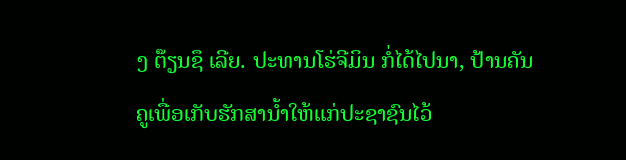ງ ຕ໊ຽນຊຶ ເລີຍ. ປະທານໂຮ່ຈີມິນ ກໍ່ໄດ້ໄປນາ, ປ້ານຄັນຄູເພື່ອເກັບຮັກສານ້ຳໃຫ້ແກ່ປະຊາຊົນໄວ້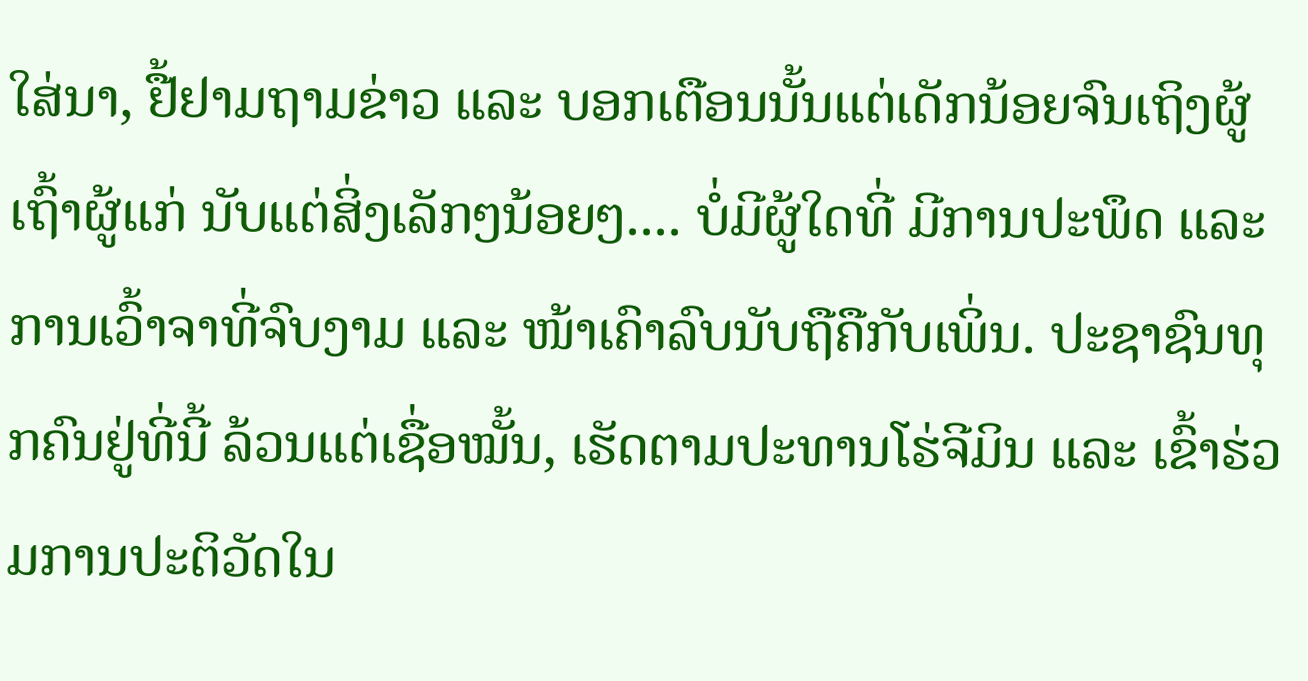ໃສ່ນາ, ຢື້ຢາມຖາມຂ່າວ ແລະ ບອກເຕືອນນັ້ນແຕ່ເດັກນ້ອຍຈົນເຖິງຜູ້ເຖົ້າຜູ້ແກ່ ນັບແຕ່ສິ່ງເລັກໆນ້ອຍໆ.... ບໍ່ມີຜູ້ໃດທີ່ ມີການປະພຶດ ແລະ ການເວົ້າຈາທີ່ຈົບງາມ ແລະ ໜ້າເຄົາລົບນັບຖືຄືກັບເພິ່ນ. ປະຊາຊົນທຸກຄົນຢູ່ທີ່ນີ້ ລ້ວນແຕ່ເຊື່ອໝັ້ນ, ເຮັດຕາມປະທານໂຮ່ຈີມິນ ແລະ ເຂົ້າຮ່ວມການປະຕິວັດໃນ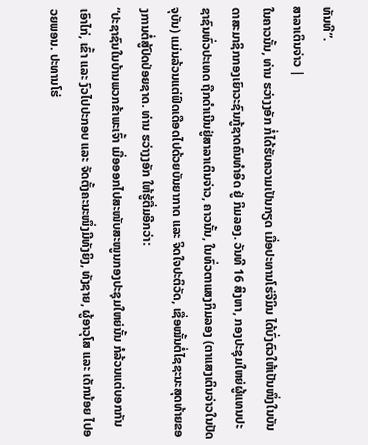ທັນທີ”.
ສາລາເຕິນຈ່າວ |
ໃນຄາວນັ້ນ, ທ່ານ ຮວ່າງງອັກ ກໍ່ໄດ້ຮັບຄວາມເປັນກຽດ ເມື່ອປະທານໂຮ່ຈີມິນ ໄດ້ບົ່ງຕົວໃຫ້ເປັນໜຶ່ງໃນບັນດາສະມາຊິກກອງເຍົາວະຊົນກູ້ຊາດຄົນທຳອິດ ຢູ່ ກິມລອງ. ວັນທີ 16 ສິງຫາ, ກອງປະຊຸມໃຫຍ່ຜູ້ແທນປະຊາຊົນທົ່ວປະເທດ ຖືກດຳເນີນຢູ່ສາລາເຕິນຈ່າວ, ຄາວນັ້ນ, ໃນທົ່ວຕາແສງກິມລອງ (ຕາແສງເຕິນຈ່າວໃນປັດຈຸບັນ) ແມ່ນລ້ວນແຕ່ຟົດເດືອດໄປດ້ວຍບັນຍາກາດ ແລະ ຈິດໃຈປະຕິວັດ, ເຊື່ອໝັ້ນຕໍ່ໄຊຊະນະສຸດທ້າຍຂອງການຕໍ່ສູ້ປົດປ່ອຍຊາດ. ທ່ານ ຮວ່າງງອັກ ໃຫ້ຮູ້ຕື່ມອີກວ່າ:
“ປະຊາຊົນໃນບ້ານພວກຂ້າພະເຈົ້າ ເມື່ອອອກໄປສະໜັບສະໜູນກອງປະຊຸມໃຫຍ່ນັ້ນ ກໍລ້ວນແຕ່ບອກກັນເອົາໄກ່, ເຂົ້າ ແລະ ງົວໄປປະກອບ ແລະ ຈັດຕັ້ງຄະນະໜຶ່ງມີທັງຍິງ, ທັງຊາຍ, ຜູ້ອາວຸໂສ ແລະ ເດັກນ້ອຍ ໄປອວຍພອນ. ປະທານໂຮ່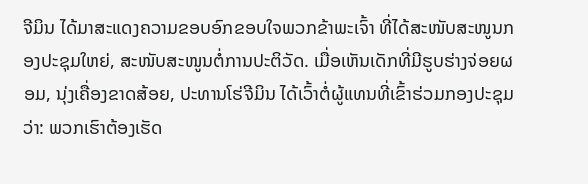ຈີມິນ ໄດ້ມາສະແດງຄວາມຂອບອົກຂອບໃຈພວກຂ້າພະເຈົ້າ ທີ່ໄດ້ສະໜັບສະໜູນກອງປະຊຸມໃຫຍ່, ສະໜັບສະໜູນຕໍ່ການປະຕິວັດ. ເມື່ອເຫັນເດັກທີ່ມີຮູບຮ່າງຈ່ອຍຜອມ, ນຸ່ງເຄື່ອງຂາດສ້ອຍ, ປະທານໂຮ່ຈີມິນ ໄດ້ເວົ້າຕໍ່ຜູ້ແທນທີ່ເຂົ້າຮ່ວມກອງປະຊຸມວ່າ: ພວກເຮົາຕ້ອງເຮັດ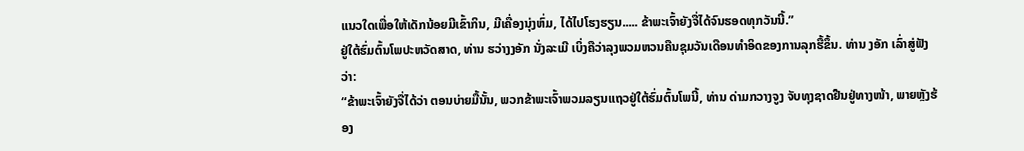ແນວໃດເພື່ອໃຫ້ເດັກນ້ອຍມີເຂົ້າກິນ, ມີເຄື່ອງນຸ່ງຫົ່ມ, ໄດ້ໄປໂຮງຮຽນ..... ຂ້າພະເຈົ້າຍັງຈື່ໄດ້ຈົນຮອດທຸກວັນນີ້.”
ຢູ່ໃຕ້ຮົ່ມຕົ້ນໂພປະຫວັດສາດ, ທ່ານ ຮວ່າງງອັກ ນັ່ງລະເມີ ເບິ່ງຄືວ່າລຸງພວມຫວນຄືນຊຸມວັນເດືອນທໍາອິດຂອງການລຸກຮື້ຂຶ້ນ. ທ່ານ ງອັກ ເລົ່າສູ່ຟັງວ່າ:
“ຂ້າພະເຈົ້າຍັງຈື່ໄດ້ວ່າ ຕອນບ່າຍມື້ນັ້ນ, ພວກຂ້າພະເຈົ້າພວມລຽນແຖວຢູ່ໃຕ້ຮົ່ມຕົ້ນໂພນີ້, ທ່ານ ດ່າມກວາງຈູງ ຈັບທຸງຊາດຢືນຢູ່ທາງໜ້າ, ພາຍຫຼັງຮ້ອງ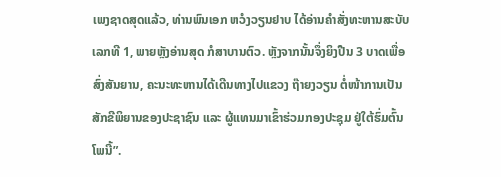ເພງຊາດສຸດແລ້ວ, ທ່ານພົນເອກ ຫວໍງວຽນຢາບ ໄດ້ອ່ານຄຳສັ່ງທະຫານສະບັບເລກທີ 1, ພາຍຫຼັງອ່ານສຸດ ກໍສາບານຕົວ. ຫຼັງຈາກນັ້ນຈຶ່ງຍິງປືນ 3 ບາດເພື່ອສົ່ງສັນຍານ, ຄະນະທະຫານໄດ້ເດີນທາງໄປແຂວງ ຖ໊າຍງວຽນ ຕໍ່ໜ້າການເປັນສັກຂີພິຍານຂອງປະຊາຊົນ ແລະ ຜູ້ແທນມາເຂົ້າຮ່ວມກອງປະຊຸມ ຢູ່ໃຕ້ຮົ່ມຕົ້ນໂພນີ້”.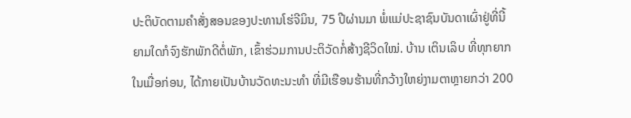ປະຕິບັດຕາມຄຳສັ່ງສອນຂອງປະທານໂຮ່ຈີມິນ, 75 ປີຜ່ານມາ ພໍ່ແມ່ປະຊາຊົນບັນດາເຜົ່າຢູ່ທີ່ນີ້ ຍາມໃດກໍຈົງຮັກພັກດີຕໍ່ພັກ, ເຂົ້າຮ່ວມການປະຕິວັດກໍ່ສ້າງຊີວິດໃໝ່. ບ້ານ ເຕິນເລິບ ທີ່ທຸກຍາກໃນເມື່ອກ່ອນ, ໄດ້ກາຍເປັນບ້ານວັດທະນະທຳ ທີ່ມີເຮືອນຮ້ານທີ່ກວ້າງໃຫຍ່ງາມຕາຫຼາຍກວ່າ 200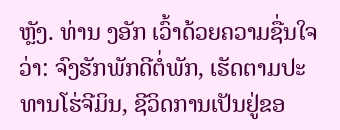ຫຼັງ. ທ່ານ ງອັກ ເວົ້າດ້ວຍຄວາມຊື່ນໃຈວ່າ: ຈົງຮັກພັກດີຕໍ່ພັກ, ເຮັດຕາມປະທານໂຮ່ຈີມິນ, ຊີວິດການເປັນຢູ່ຂອ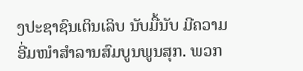ງປະຊາຊົນເຕິນເລິບ ນັບມື້ນັບ ມີຄວາມອີ່ມໜຳສຳລານສົມບູນພູນສຸກ. ພວກ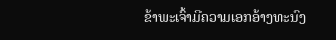ຂ້າພະເຈົ້າມີຄວາມເອກອ້າງທະນົງ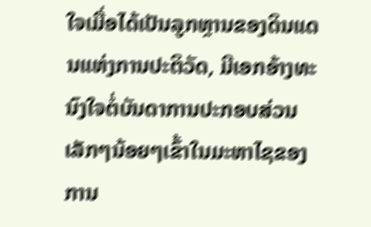ໃຈເມື່ອໄດ້ເປັນລູກຫຼານຂອງດິນແດນແຫ່ງການປະຕິວັດ, ມີເອກອ້າງທະນົງໃຈຕໍ່ບັນດາການປະກອບສ່ວນເລັກໆນ້ອຍໆເຂົ້າໃນມະຫາໄຊຂອງການ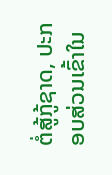ຕໍ່ສູ້ກູ້ຊາດ, ປະກອບສ່ວນເຂົ້າໃນ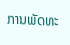ການພັດທະ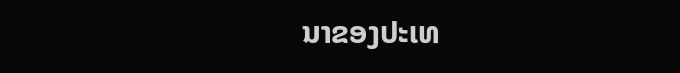ນາຂອງປະເທ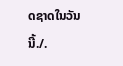ດຊາດໃນວັນນີ້./.